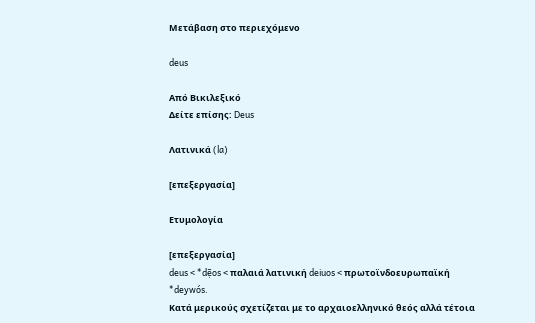Μετάβαση στο περιεχόμενο

deus

Από Βικιλεξικό
Δείτε επίσης: Deus

Λατινικά (la)

[επεξεργασία]

Ετυμολογία

[επεξεργασία]
deus < *dẹ̄os < παλαιά λατινική deiuos < πρωτοϊνδοευρωπαϊκή *deywós.
Κατά μερικούς σχετίζεται με το αρχαιοελληνικό θεός αλλά τέτοια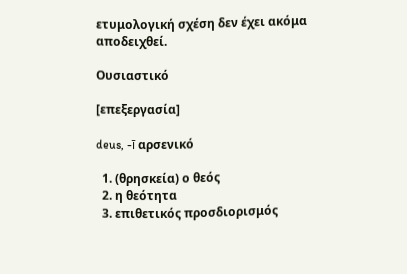ετυμολογική σχέση δεν έχει ακόμα αποδειχθεί.

Ουσιαστικό

[επεξεργασία]

deus, -ī αρσενικό

  1. (θρησκεία) ο θεός
  2. η θεότητα
  3. επιθετικός προσδιορισμός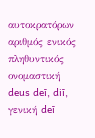αυτοκρατόρων
αριθμός ενικός πληθυντικός
ονομαστική deus deī, diī,
γενική deī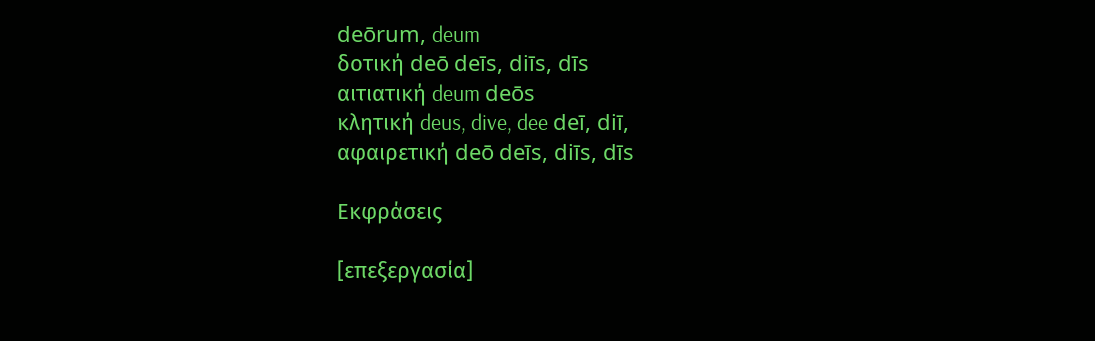deōrum, deum
δοτική deō deīs, diīs, dīs
αιτιατική deum deōs
κλητική deus, dive, dee deī, diī,
αφαιρετική deō deīs, diīs, dīs

Εκφράσεις

[επεξεργασία]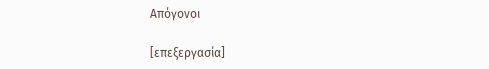Απόγονοι

[επεξεργασία]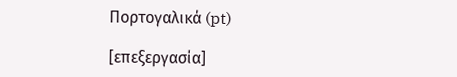Πορτογαλικά (pt)

[επεξεργασία]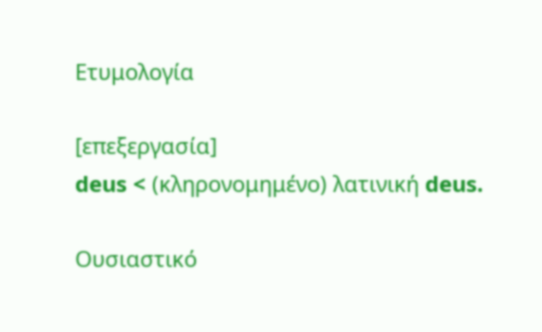Ετυμολογία

[επεξεργασία]
deus < (κληρονομημένο) λατινική deus.

Ουσιαστικό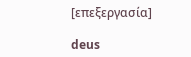[επεξεργασία]

deus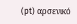(pt) αρσενικό